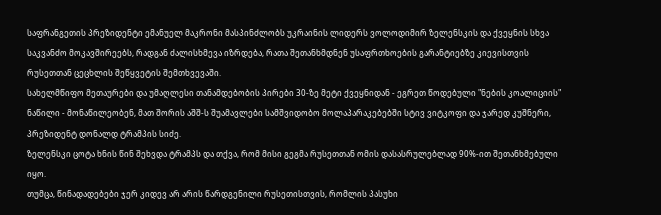საფრანგეთის პრეზიდენტი ემანუელ მაკრონი მასპინძლობს უკრაინის ლიდერს ვოლოდიმირ ზელენსკის და ქვეყნის სხვა საკვანძო მოკავშირეებს, რადგან ძალისხმევა იზრდება, რათა შეთანხმდნენ უსაფრთხოების გარანტიებზე კიევისთვის რუსეთთან ცეცხლის შეწყვეტის შემთხვევაში.
სახელმწიფო მეთაურები და უმაღლესი თანამდებობის პირები 30-ზე მეტი ქვეყნიდან - ეგრეთ წოდებული "ნების კოალიციის" ნაწილი - მონაწილეობენ, მათ შორის აშშ-ს შუამავლები სამშვიდობო მოლაპარაკებებში სტივ ვიტკოფი და ჯარედ კუშნერი, პრეზიდენტ დონალდ ტრამპის სიძე.
ზელენსკი ცოტა ხნის წინ შეხვდა ტრამპს და თქვა, რომ მისი გეგმა რუსეთთან ომის დასასრულებლად 90%-ით შეთანხმებული იყო.
თუმცა, წინადადებები ჯერ კიდევ არ არის წარდგენილი რუსეთისთვის, რომლის პასუხი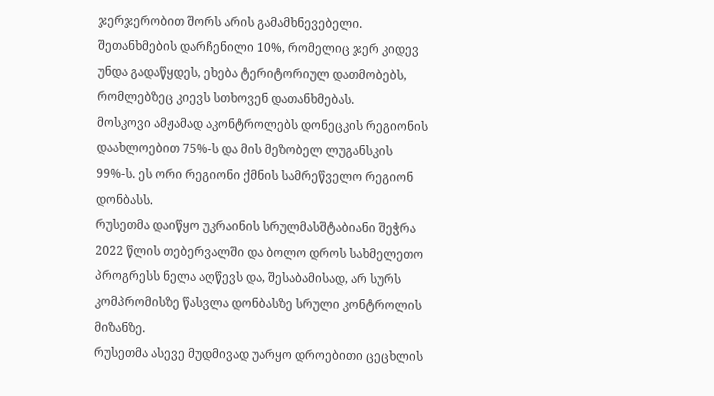ჯერჯერობით შორს არის გამამხნევებელი.
შეთანხმების დარჩენილი 10%, რომელიც ჯერ კიდევ უნდა გადაწყდეს, ეხება ტერიტორიულ დათმობებს, რომლებზეც კიევს სთხოვენ დათანხმებას.
მოსკოვი ამჟამად აკონტროლებს დონეცკის რეგიონის დაახლოებით 75%-ს და მის მეზობელ ლუგანსკის 99%-ს. ეს ორი რეგიონი ქმნის სამრეწველო რეგიონ დონბასს.
რუსეთმა დაიწყო უკრაინის სრულმასშტაბიანი შეჭრა 2022 წლის თებერვალში და ბოლო დროს სახმელეთო პროგრესს ნელა აღწევს და, შესაბამისად, არ სურს კომპრომისზე წასვლა დონბასზე სრული კონტროლის მიზანზე.
რუსეთმა ასევე მუდმივად უარყო დროებითი ცეცხლის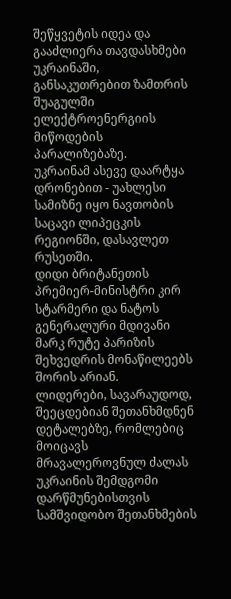შეწყვეტის იდეა და გააძლიერა თავდასხმები უკრაინაში, განსაკუთრებით ზამთრის შუაგულში ელექტროენერგიის მიწოდების პარალიზებაზე.
უკრაინამ ასევე დაარტყა დრონებით - უახლესი სამიზნე იყო ნავთობის საცავი ლიპეცკის რეგიონში, დასავლეთ რუსეთში.
დიდი ბრიტანეთის პრემიერ-მინისტრი კირ სტარმერი და ნატოს გენერალური მდივანი მარკ რუტე პარიზის შეხვედრის მონაწილეებს შორის არიან.
ლიდერები, სავარაუდოდ, შეეცდებიან შეთანხმდნენ დეტალებზე, რომლებიც მოიცავს მრავალეროვნულ ძალას უკრაინის შემდგომი დარწმუნებისთვის სამშვიდობო შეთანხმების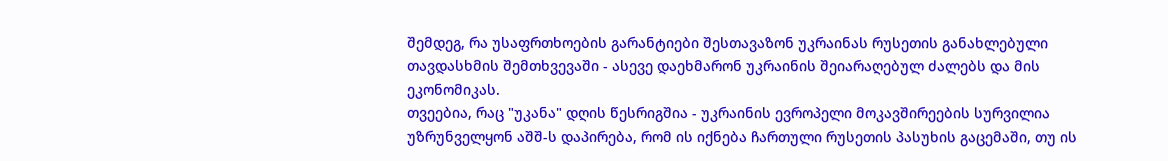შემდეგ, რა უსაფრთხოების გარანტიები შესთავაზონ უკრაინას რუსეთის განახლებული თავდასხმის შემთხვევაში - ასევე დაეხმარონ უკრაინის შეიარაღებულ ძალებს და მის ეკონომიკას.
თვეებია, რაც "უკანა" დღის წესრიგშია - უკრაინის ევროპელი მოკავშირეების სურვილია უზრუნველყონ აშშ-ს დაპირება, რომ ის იქნება ჩართული რუსეთის პასუხის გაცემაში, თუ ის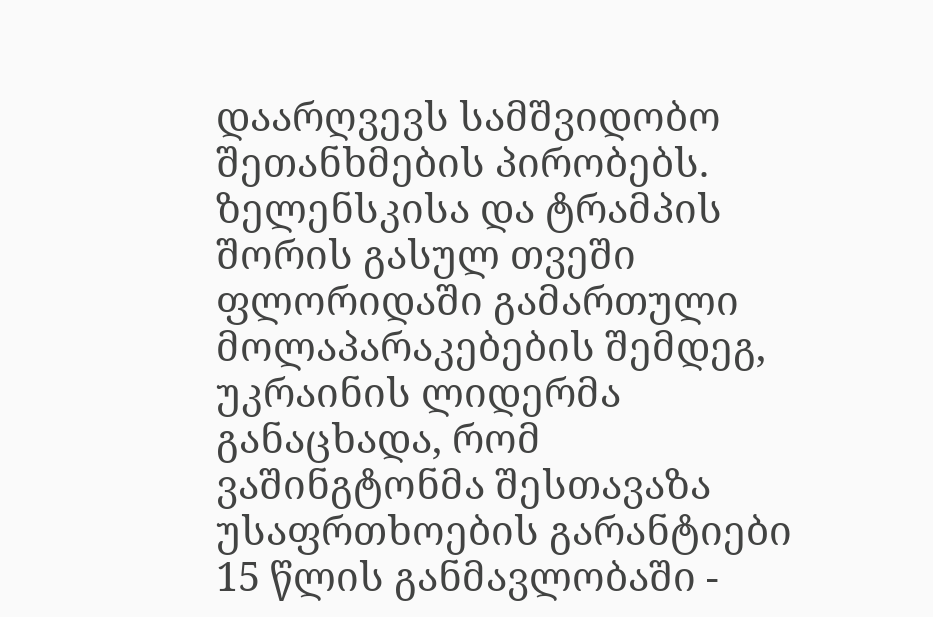დაარღვევს სამშვიდობო შეთანხმების პირობებს.
ზელენსკისა და ტრამპის შორის გასულ თვეში ფლორიდაში გამართული მოლაპარაკებების შემდეგ, უკრაინის ლიდერმა განაცხადა, რომ ვაშინგტონმა შესთავაზა უსაფრთხოების გარანტიები 15 წლის განმავლობაში -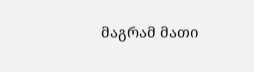მაგრამ მათი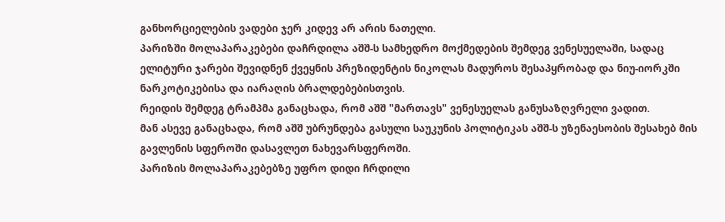განხორციელების ვადები ჯერ კიდევ არ არის ნათელი.
პარიზში მოლაპარაკებები დაჩრდილა აშშ-ს სამხედრო მოქმედების შემდეგ ვენესუელაში, სადაც ელიტური ჯარები შევიდნენ ქვეყნის პრეზიდენტის ნიკოლას მადუროს შესაპყრობად და ნიუ-იორკში ნარკოტიკებისა და იარაღის ბრალდებებისთვის.
რეიდის შემდეგ ტრამპმა განაცხადა, რომ აშშ "მართავს" ვენესუელას განუსაზღვრელი ვადით.
მან ასევე განაცხადა, რომ აშშ უბრუნდება გასული საუკუნის პოლიტიკას აშშ-ს უზენაესობის შესახებ მის გავლენის სფეროში დასავლეთ ნახევარსფეროში.
პარიზის მოლაპარაკებებზე უფრო დიდი ჩრდილი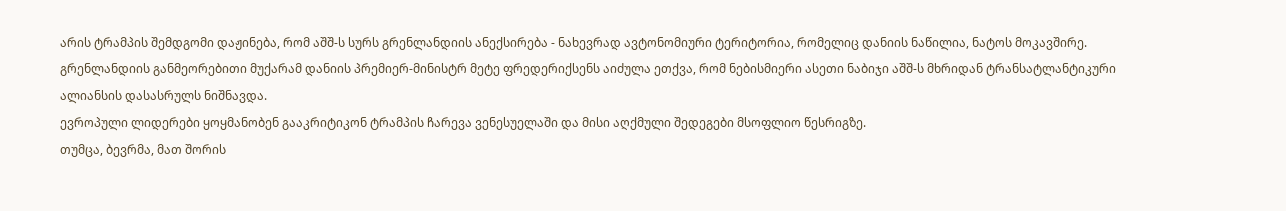არის ტრამპის შემდგომი დაჟინება, რომ აშშ-ს სურს გრენლანდიის ანექსირება - ნახევრად ავტონომიური ტერიტორია, რომელიც დანიის ნაწილია, ნატოს მოკავშირე.
გრენლანდიის განმეორებითი მუქარამ დანიის პრემიერ-მინისტრ მეტე ფრედერიქსენს აიძულა ეთქვა, რომ ნებისმიერი ასეთი ნაბიჯი აშშ-ს მხრიდან ტრანსატლანტიკური ალიანსის დასასრულს ნიშნავდა.
ევროპული ლიდერები ყოყმანობენ გააკრიტიკონ ტრამპის ჩარევა ვენესუელაში და მისი აღქმული შედეგები მსოფლიო წესრიგზე.
თუმცა, ბევრმა, მათ შორის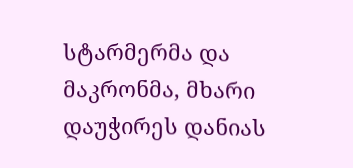სტარმერმა და მაკრონმა, მხარი დაუჭირეს დანიას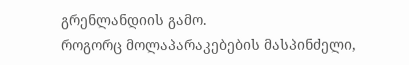გრენლანდიის გამო.
როგორც მოლაპარაკებების მასპინძელი,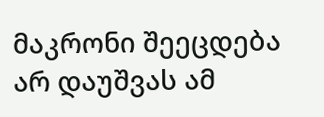მაკრონი შეეცდება არ დაუშვას ამ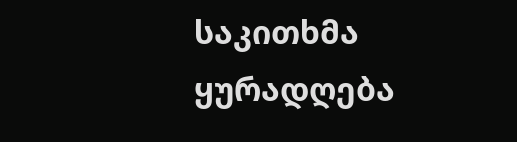საკითხმა ყურადღება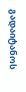გადაიტანოს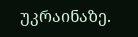უკრაინაზე.